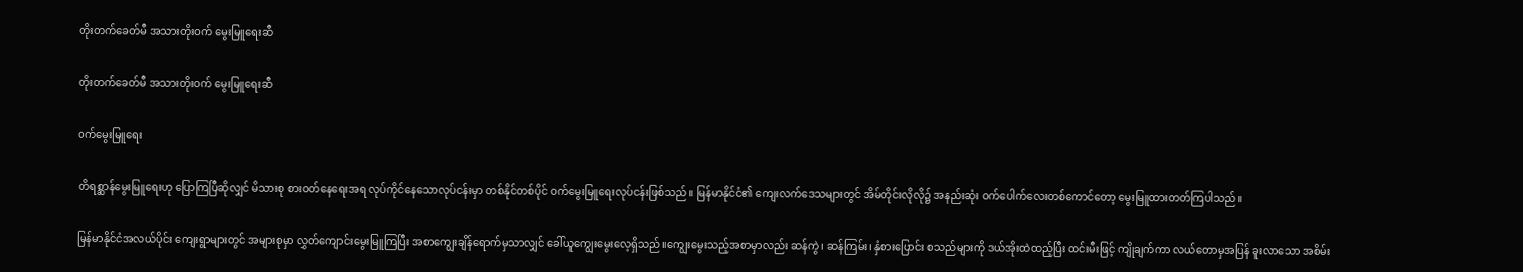တိုးတက်ခေတ်မီ အသားတိုးဝက် မွေးမြူရေးဆီ

တိုးတက်ခေတ်မီ အသားတိုးဝက် မွေးမြူရေးဆီ

ဝက်မွေးမြူရေး

တိရစ္ဆာန်မွေးမြူရေးဟု ပြောကြပြီဆိုလျှင် မိသားစု စားဝတ်နေရေးအရ လုပ်ကိုင်နေသောလုပ်ငန်းမှာ တစ်နိုင်တစ်ပိုင် ဝက်မွေးမြူရေးလုပ်ငန်းဖြစ်သည်။ မြန်မာနိုင်ငံ၏ ကျေးလက်ဒေသများတွင် အိမ်တိုင်းလိုလို၌ အနည်းဆုံး ဝက်ပေါက်လေးတစ်ကောင်တော့ မွေးမြူထားတတ်ကြပါသည်။

မြန်မာနိုင်ငံအလယ်ပိုင်း ကျေးရွာများတွင် အများစုမှာ လွှတ်ကျောင်းမွေးမြူကြပြီး အစာကျွေးချိန်ရောက်မှသာလျှင် ခေါ်ယူကျွေးမွေးလေ့ရှိသည်။ကျွေးမွေးသည့်အစာမှာလည်း ဆန်ကွဲ၊ ဆန်ကြမ်း၊ နှံစားပြောင်း စသည်များကို ဒယ်အိုးထဲထည့်ပြီး ထင်းမီးဖြင့် ကျိုချက်ကာ လယ်တောမှအပြန် ခူးလာသော အစိမ်း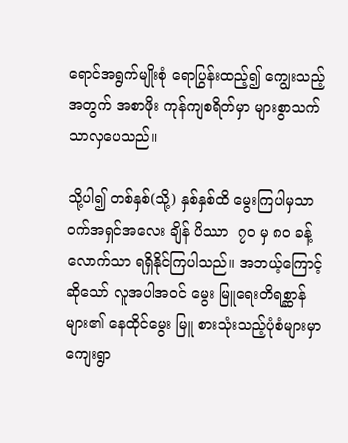ရောင်အရွက်မျိုးစုံ ရောပြွန်းထည့်၍ ကျွေးသည့်အတွက် အစာဖိုး ကုန်ကျစရိတ်မှာ များစွာသက်သာလှပေသည်။

သို့ပါ၍ တစ်နှစ်(သို့) နှစ်နှစ်ထိ မွေးကြပါမှသာဝက်အရှင်အလေး ချိန် ပိဿာ  ၇၀ မှ ၈၀ ခန့် လောက်သာ ရရှိနိုင်ကြပါသည်။ အဘယ့်ကြောင့်ဆိုသော် လူအပါအဝင် မွေး မြူရေးတိရစ္ဆာန်များ၏ နေထိုင်မွေး မြူ စားသုံးသည့်ပုံစံများမှာ ကျေးရွာ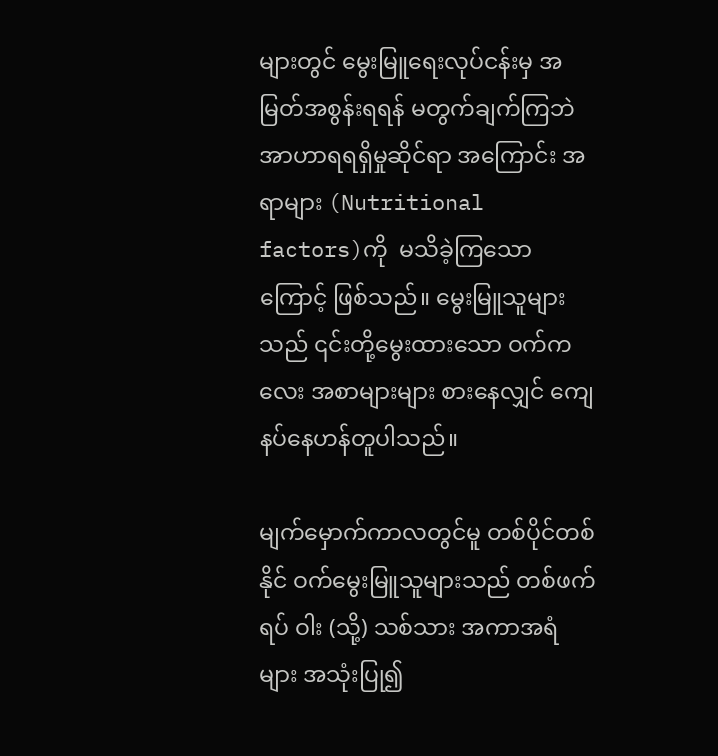များတွင် မွေးမြူရေးလုပ်ငန်းမှ အ မြတ်အစွန်းရရန် မတွက်ချက်ကြဘဲ အာဟာရရရှိမှုဆိုင်ရာ အကြောင်း အရာများ (Nutritional factors)ကို  မသိခဲ့ကြသောကြောင့် ဖြစ်သည်။ မွေးမြူသူများသည် ၎င်းတို့မွေးထားသော ဝက်ကလေး အစာများများ စားနေလျှင် ကျေနပ်နေဟန်တူပါသည်။

မျက်မှောက်ကာလတွင်မူ တစ်ပိုင်တစ်နိုင် ဝက်မွေးမြူသူများသည် တစ်ဖက်ရပ် ဝါး (သို့) သစ်သား အကာအရံများ အသုံးပြု၍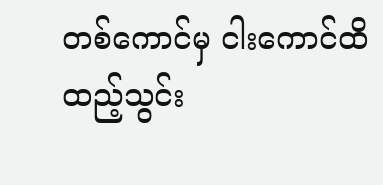တစ်ကောင်မှ ငါးကောင်ထိ ထည့်သွင်း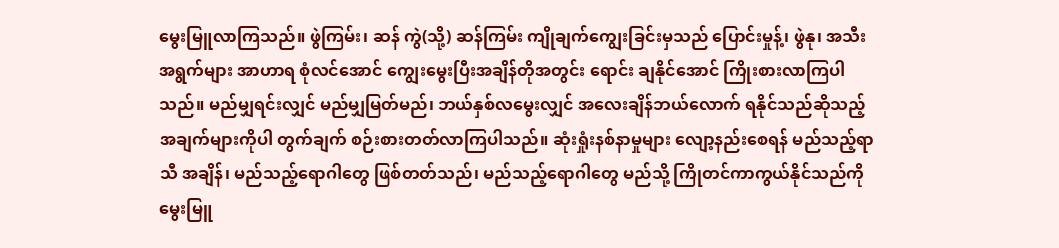မွေးမြူလာကြသည်။ ဖွဲကြမ်း၊ ဆန် ကွဲ(သို့) ဆန်ကြမ်း ကျိုချက်ကျွေးခြင်းမှသည် ပြောင်းမှုန့်၊ ဖွဲနု၊ အသီးအရွက်များ အာဟာရ စုံလင်အောင် ကျွေးမွေးပြီးအချိန်တိုအတွင်း ရောင်း ချနိုင်အောင် ကြိုးစားလာကြပါသည်။ မည်မျှရင်းလျှင် မည်မျှမြတ်မည်၊ ဘယ်နှစ်လမွေးလျှင် အလေးချိန်ဘယ်လောက် ရနိုင်သည်ဆိုသည့် အချက်များကိုပါ တွက်ချက် စဉ်းစားတတ်လာကြပါသည်။ ဆုံးရှုံးနစ်နာမှုများ လျော့နည်းစေရန် မည်သည့်ရာသီ အချိန်၊ မည်သည့်ရောဂါတွေ ဖြစ်တတ်သည်၊ မည်သည့်ရောဂါတွေ မည်သို့ ကြိုတင်ကာကွယ်နိုင်သည်ကို မွေးမြူ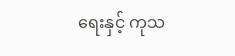ရေးနှင့် ကုသ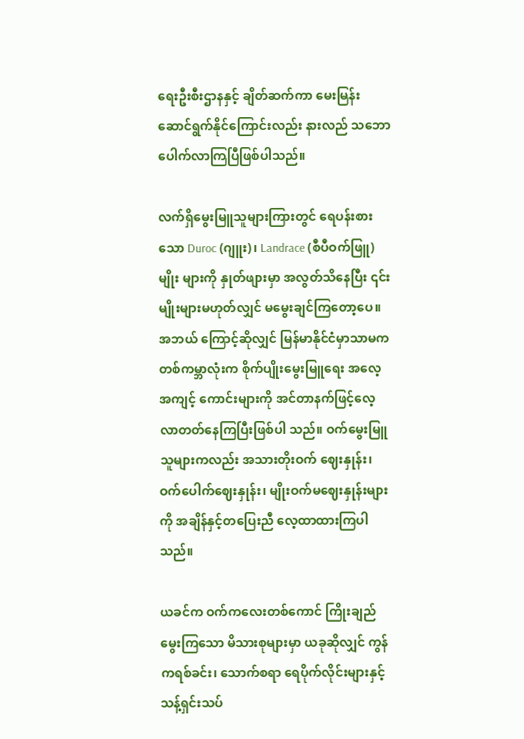ရေးဦးစီးဌာနနှင့် ချိတ်ဆက်ကာ မေးမြန်း ဆောင်ရွက်နိုင်ကြောင်းလည်း နားလည် သဘောပေါက်လာကြပြီဖြစ်ပါသည်။

လက်ရှိမွေးမြူသူများကြားတွင် ရေပန်းစားသော Duroc (ဂျူး)၊ Landrace (စီပီဝက်ဖြူ) မျိုး များကို နှုတ်ဖျားမှာ အလွတ်သိနေပြီး ၎င်းမျိုးများမဟုတ်လျှင် မမွေးချင်ကြတော့ပေ။ အဘယ် ကြောင့်ဆိုလျှင် မြန်မာနိုင်ငံမှာသာမက တစ်ကမ္ဘာလုံးက စိုက်ပျိုးမွေးမြူရေး အလေ့ အကျင့် ကောင်းများကို အင်တာနက်ဖြင့်လေ့လာတတ်နေကြပြီးဖြစ်ပါ သည်။ ဝက်မွေးမြူသူများကလည်း အသားတိုးဝက် ဈေးနှုန်း၊ ဝက်ပေါက်ဈေးနှုန်း၊ မျိုးဝက်မဈေးနှုန်းများကို အချိန်နှင့်တပြေးညီ လေ့ထာထားကြပါသည်။

ယခင်က ဝက်ကလေးတစ်ကောင် ကြိုးချည်မွေးကြသော မိသားစုများမှာ ယခုဆိုလျှင် ကွန်ကရစ်ခင်း၊ သောက်စရာ ရေပိုက်လိုင်းများနှင့် သန့်ရှင်းသပ်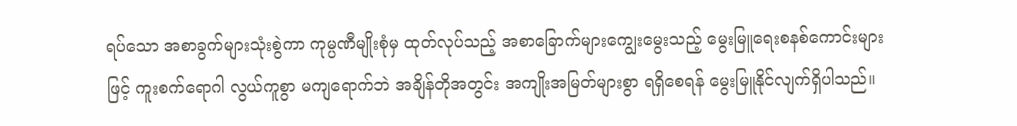ရပ်သော အစာခွက်များသုံးစွဲကာ ကုမ္ပဏီမျိုးစုံမှ ထုတ်လုပ်သည့် အစာခြောက်များကျွေးမွေးသည့် မွေးမြူရေးစနစ်ကောင်းများဖြင့် ကူးစက်ရောဂါ လွယ်ကူစွာ မကျရောက်ဘဲ အချိန်တိုအတွင်း အကျိုးအမြတ်များစွာ ရရှိစေရန် မွေးမြူနိုင်လျက်ရှိပါသည်။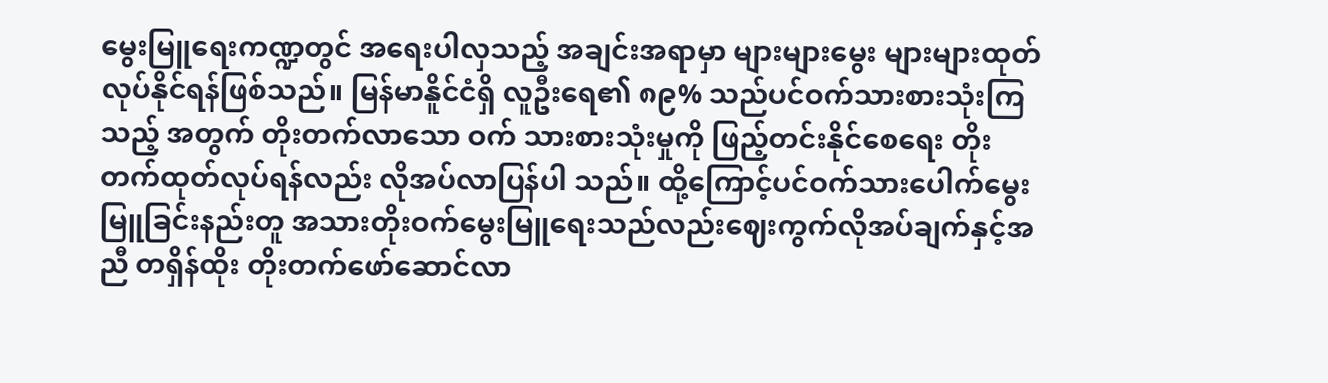မွေးမြူရေးကဏ္ဍတွင် အရေးပါလှသည့် အချင်းအရာမှာ များများမွေး များများထုတ်လုပ်နိုင်ရန်ဖြစ်သည်။ မြန်မာနိူင်ငံရှိ လူဦးရေ၏ ၈၉% သည်ပင်ဝက်သားစားသုံးကြသည့် အတွက် တိုးတက်လာသော ဝက် သားစားသုံးမှုကို ဖြည့်တင်းနိုင်စေရေး တိုးတက်ထုတ်လုပ်ရန်လည်း လိုအပ်လာပြန်ပါ သည်။ ထို့ကြောင့်ပင်ဝက်သားပေါက်မွေးမြူခြင်းနည်းတူ အသားတိုးဝက်မွေးမြူရေးသည်လည်းဈေးကွက်လိုအပ်ချက်နှင့်အညီ တရှိန်ထိုး တိုးတက်ဖော်ဆောင်လာ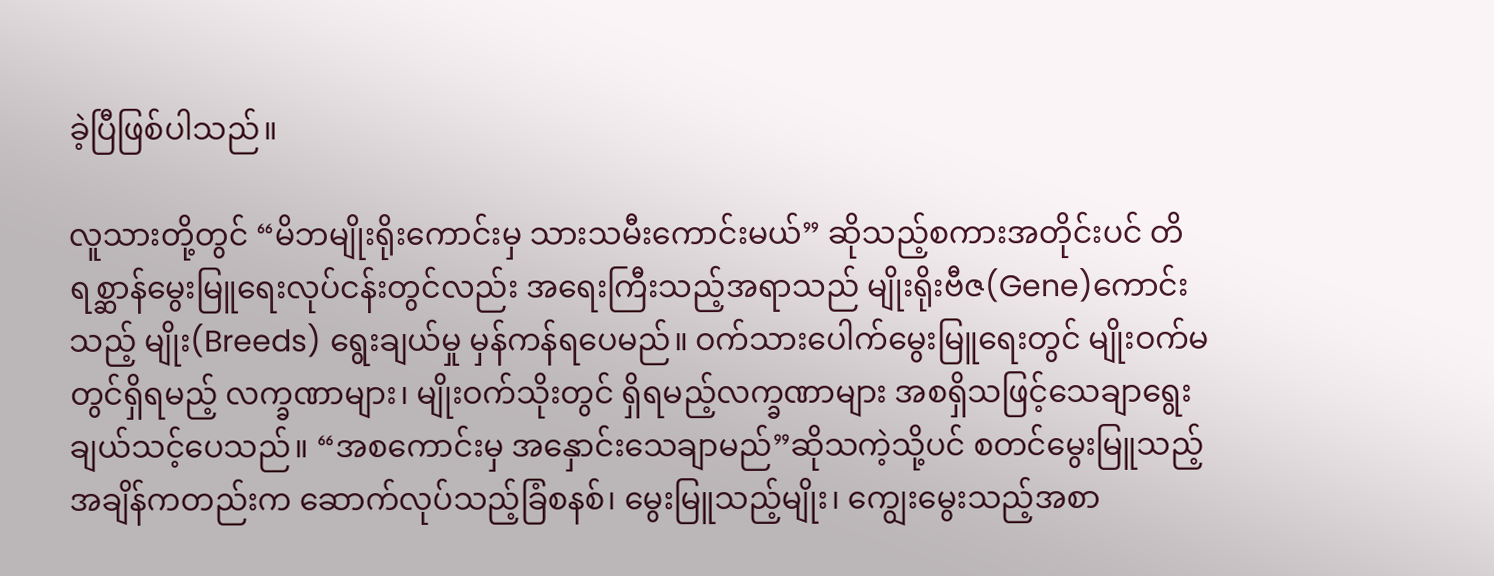ခဲ့ပြီဖြစ်ပါသည်။

လူသားတို့တွင် “မိဘမျိုးရိုးကောင်းမှ သားသမီးကောင်းမယ်” ဆိုသည့်စကားအတိုင်းပင် တိရစ္ဆာန်မွေးမြူရေးလုပ်ငန်းတွင်လည်း အရေးကြီးသည့်အရာသည် မျိုးရိုးဗီဇ(Gene)ကောင်းသည့် မျိုး(Breeds) ရွေးချယ်မှု မှန်ကန်ရပေမည်။ ဝက်သားပေါက်မွေးမြူရေးတွင် မျိုးဝက်မတွင်ရှိရမည့် လက္ခဏာများ၊ မျိုးဝက်သိုးတွင် ရှိရမည့်လက္ခဏာများ အစရှိသဖြင့်သေချာရွေးချယ်သင့်ပေသည်။ “အစကောင်းမှ အနှောင်းသေချာမည်”ဆိုသကဲ့သို့ပင် စတင်မွေးမြူသည့်အချိန်ကတည်းက ဆောက်လုပ်သည့်ခြံစနစ်၊ မွေးမြူသည့်မျိုး၊ ကျွေးမွေးသည့်အစာ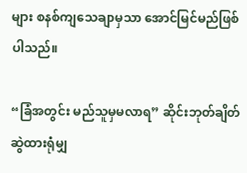များ စနစ်ကျသေချာမှသာ အောင်မြင်မည်ဖြစ်ပါသည်။

“ခြံအတွင်း မည်သူမှမလာရ” ဆိုင်းဘုတ်ချိတ်ဆွဲထားရုံမျှ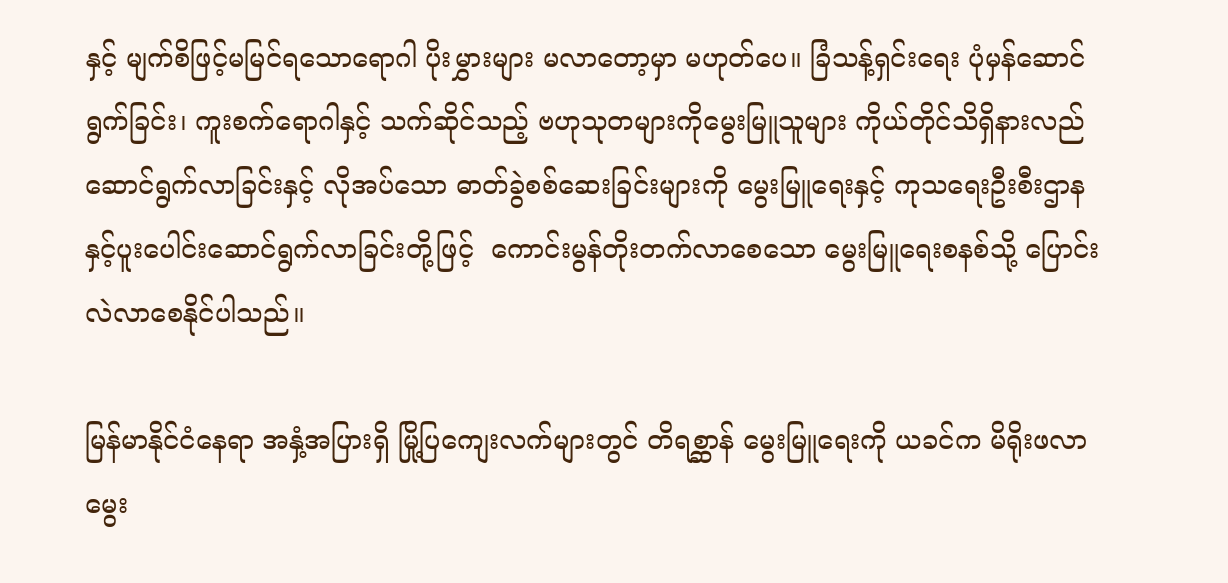နှင့် မျက်စိဖြင့်မမြင်ရသောရောဂါ ပိုးမွှားများ မလာတော့မှာ မဟုတ်ပေ။ ခြံသန့်ရှင်းရေး ပုံမှန်ဆောင်ရွက်ခြင်း၊ ကူးစက်ရောဂါနှင့် သက်ဆိုင်သည့် ဗဟုသုတများကိုမွေးမြူသူများ ကိုယ်တိုင်သိရှိနားလည်ဆောင်ရွက်လာခြင်းနှင့် လိုအပ်သော ဓာတ်ခွဲစစ်ဆေးခြင်းများကို မွေးမြူရေးနှင့် ကုသရေးဦးစီးဌာနနှင့်ပူးပေါင်းဆောင်ရွက်လာခြင်းတို့ဖြင့်  ကောင်းမွန်တိုးတက်လာစေသော မွေးမြူရေးစနစ်သို့ ပြောင်းလဲလာစေနိုင်ပါသည်။

မြန်မာနိုင်ငံနေရာ အနှံ့အပြားရှိ မြို့ပြကျေးလက်များတွင် တိရစ္ဆာန် မွေးမြူရေးကို ယခင်က မိရိုးဖလာ မွေး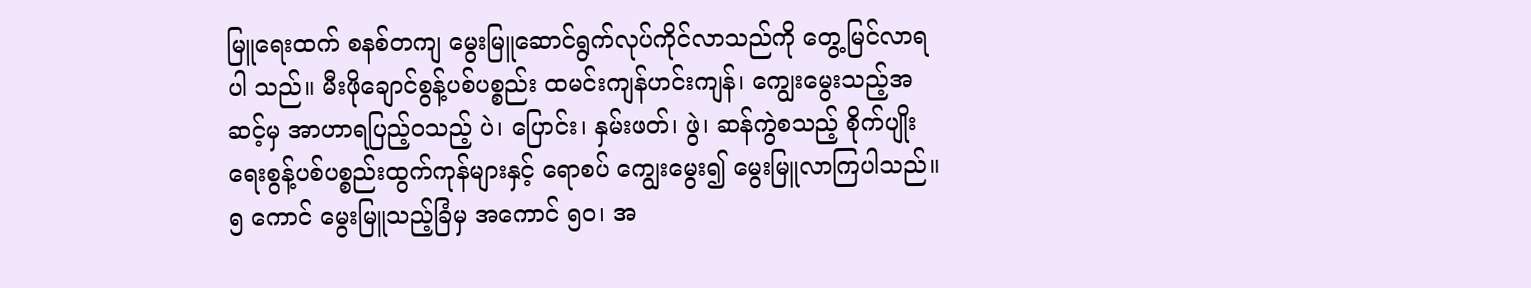မြူရေးထက် စနစ်တကျ မွေးမြူဆောင်ရွက်လုပ်ကိုင်လာသည်ကို တွေ့မြင်လာရပါ သည်။ မီးဖိုချောင်စွန့်ပစ်ပစ္စည်း ထမင်းကျန်ဟင်းကျန်၊ ကျွေးမွေးသည့်အဆင့်မှ အာဟာရပြည့်ဝသည့် ပဲ၊ ပြောင်း၊ နှမ်းဖတ်၊ ဖွဲ၊ ဆန်ကွဲစသည့် စိုက်ပျိုးရေးစွန့်ပစ်ပစ္စည်းထွက်ကုန်များနှင့် ရောစပ် ကျွေးမွေး၍ မွေးမြူလာကြပါသည်။ ၅ ကောင် မွေးမြူသည့်ခြံမှ အကောင် ၅၀၊ အ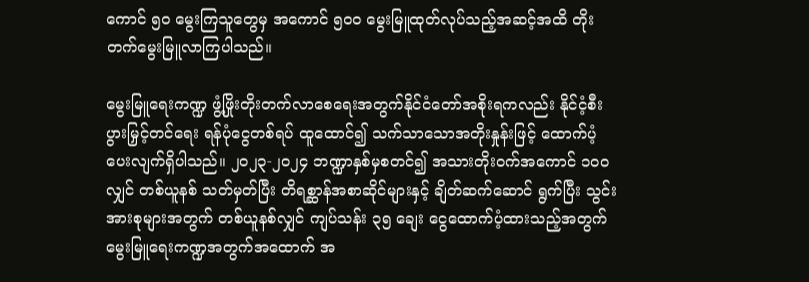ကောင် ၅၀ မွေးကြသူတွေမှ အကောင် ၅၀၀ မွေးမြူထုတ်လုပ်သည့်အဆင့်အထိ တိုးတက်မွေးမြူလာကြပါသည်။

မွေးမြူရေးကဏ္ဍ ဖွံ့ဖြိုးတိုးတက်လာစေရေးအတွက်နိုင်ငံတော်အစိုးရကလည်း နိုင်ငံ့စီးပွားမြှင့်တင်ရေး ရန်ပုံငွေတစ်ရပ် ထူထောင်၍ သက်သာသောအတိုးနှုန်းဖြင့် ထောက်ပံ့ပေးလျက်ရှိပါသည်။ ၂၀၂၃-၂၀၂၄ ဘဏ္ဍာနှစ်မှစတင်၍ အသားတိုးဝက်အကောင် ၁၀၀ လျှင် တစ်ယူနစ် သတ်မှတ်ပြီး တိရစ္ဆာန်အစာဆိုင်များနှင့် ချိတ်ဆက်ဆောင် ရွက်ပြီး သွင်းအားစုများအတွက် တစ်ယူနစ်လျှင် ကျပ်သန်း ၃၅ ချေး ငွေထောက်ပံ့ထားသည့်အတွက် မွေးမြူရေးကဏ္ဍအတွက်အထောက် အ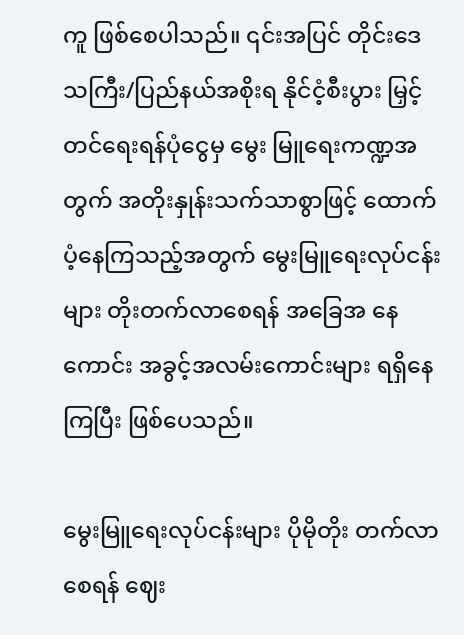ကူ ဖြစ်စေပါသည်။ ၎င်းအပြင် တိုင်းဒေသကြီး/ပြည်နယ်အစိုးရ နိုင်ငံ့စီးပွား မြှင့်တင်ရေးရန်ပုံငွေမှ မွေး မြူရေးကဏ္ဍအတွက် အတိုးနှုန်းသက်သာစွာဖြင့် ထောက်ပံ့နေကြသည့်အတွက် မွေးမြူရေးလုပ်ငန်းများ တိုးတက်လာစေရန် အခြေအ နေကောင်း အခွင့်အလမ်းကောင်းများ ရရှိနေကြပြီး ဖြစ်ပေသည်။

မွေးမြူရေးလုပ်ငန်းများ ပိုမိုတိုး တက်လာစေရန် ဈေး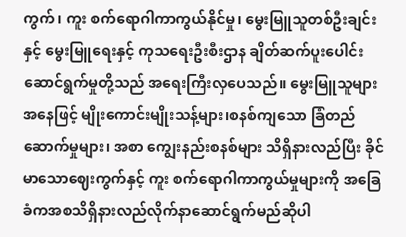ကွက်၊ ကူး စက်ရောဂါကာကွယ်နိုင်မှု၊ မွေးမြူသူတစ်ဦးချင်းနှင့် မွေးမြူရေးနှင့် ကုသရေးဦးစီးဌာန ချိတ်ဆက်ပူးပေါင်းဆောင်ရွက်မှုတို့သည် အရေးကြီးလှပေသည်။ မွေးမြူသူများအနေဖြင့် မျိုးကောင်းမျိုးသန့်များ၊စနစ်ကျသော ခြံတည်ဆောက်မှုများ၊ အစာ ကျွေးနည်းစနစ်များ သိရှိနားလည်ပြီး ခိုင်မာသောဈေးကွက်နှင့် ကူး စက်ရောဂါကာကွယ်မှုများကို အခြေ ခံကအစသိရှိနားလည်လိုက်နာဆောင်ရွက်မည်ဆိုပါ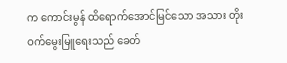က ကောင်းမွန် ထိရောက်အောင်မြင်သော အသား တိုးဝက်မွေးမြူရေးသည် ခေတ်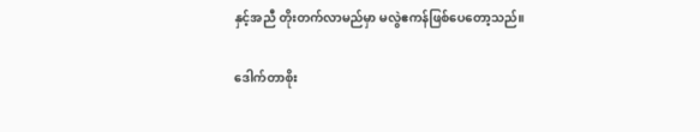နှင့်အညီ တိုးတက်လာမည်မှာ မလွဲဧကန်ဖြစ်ပေတော့သည်။

ဒေါက်တာစိုး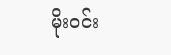မိုးဝင်း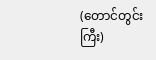(တောင်တွင်းကြီး)